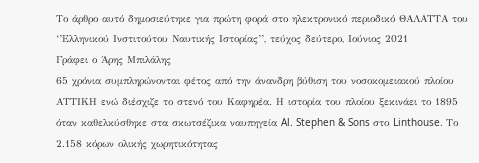Το άρθρο αυτό δημοσιεύτηκε για πρώτη φορά στο ηλεκτρονικό περιοδικό ΘΑΛΑΤΤΑ του ‘’Ελληνικού Ινστιτούτου Ναυτικής Ιστορίας’’, τεύχος δεύτερο, Ιούνιος 2021
Γράφει ο Άρης Μπιλάλης
65 χρόνια συμπληρώνονται φέτος από την άνανδρη βύθιση του νοσοκομειακού πλοίου ΑΤΤΙΚΗ ενώ διέσχιζε το στενό του Καφηρέα. Η ιστορία του πλοίου ξεκινάει το 1895 όταν καθελκύσθηκε στα σκωτσέζικα ναυπηγεία Al. Stephen & Sons στο Linthouse. Το 2.158 κόρων ολικής χωρητικότητας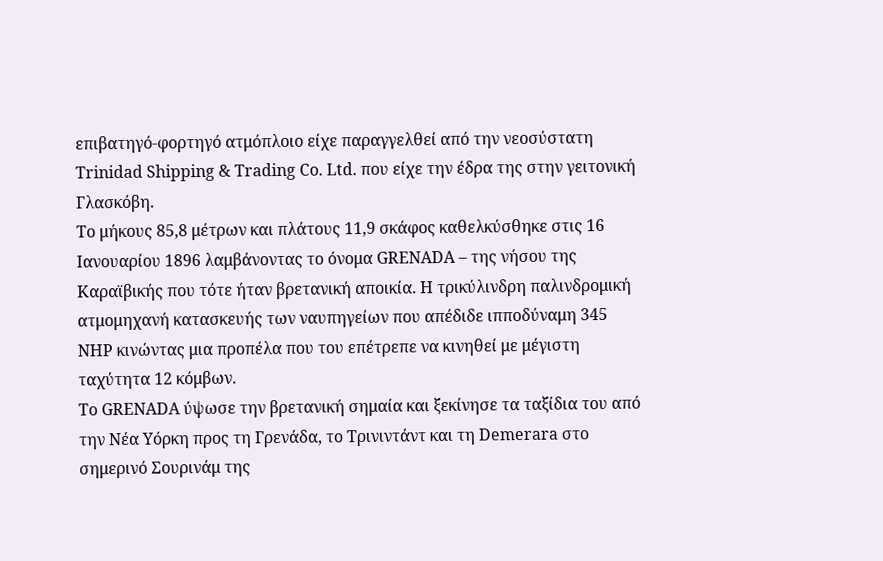επιβατηγό-φορτηγό ατμόπλοιο είχε παραγγελθεί από την νεοσύστατη Trinidad Shipping & Trading Co. Ltd. που είχε την έδρα της στην γειτονική Γλασκόβη.
Το μήκους 85,8 μέτρων και πλάτους 11,9 σκάφος καθελκύσθηκε στις 16 Ιανουαρίου 1896 λαμβάνοντας το όνομα GRENADA – της νήσου της Καραϊβικής που τότε ήταν βρετανική αποικία. Η τρικύλινδρη παλινδρομική ατμομηχανή κατασκευής των ναυπηγείων που απέδιδε ιπποδύναμη 345 ΝΗP κινώντας μια προπέλα που του επέτρεπε να κινηθεί με μέγιστη ταχύτητα 12 κόμβων.
Το GRENADA ύψωσε την βρετανική σημαία και ξεκίνησε τα ταξίδια του από την Νέα Υόρκη προς τη Γρενάδα, το Τρινιντάντ και τη Demerara στο σημερινό Σουρινάμ της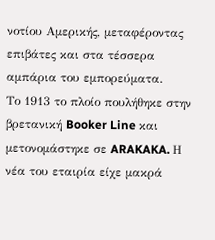νοτίου Αμερικής, μεταφέροντας επιβάτες και στα τέσσερα αμπάρια του εμπορεύματα.
Το 1913 το πλοίο πουλήθηκε στην βρετανική Booker Line και μετονομάστηκε σε ARAKAKA. Η νέα του εταιρία είχε μακρά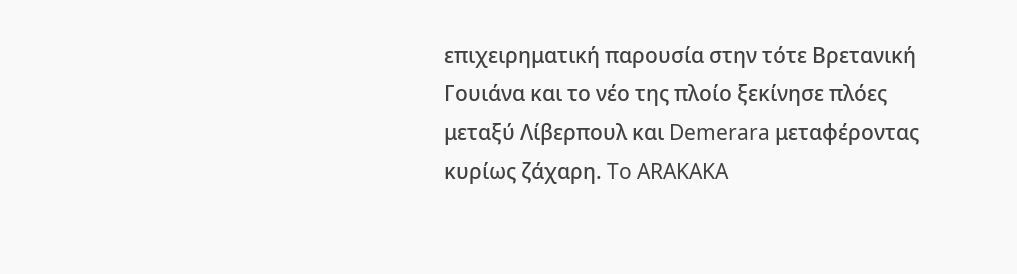επιχειρηματική παρουσία στην τότε Βρετανική Γουιάνα και το νέο της πλοίο ξεκίνησε πλόες μεταξύ Λίβερπουλ και Demerara μεταφέροντας κυρίως ζάχαρη. To ARAKAKA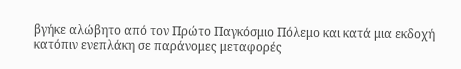βγήκε αλώβητο από τον Πρώτο Παγκόσμιο Πόλεμο και κατά μια εκδοχή κατόπιν ενεπλάκη σε παράνομες μεταφορές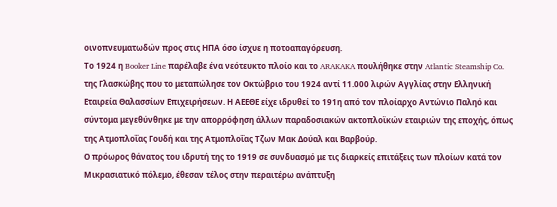οινοπνευματωδών προς στις ΗΠΑ όσο ίσχυε η ποτοαπαγόρευση.
Το 1924 η Booker Line παρέλαβε ένα νεότευκτο πλοίο και το ARAKAKA πουλήθηκε στην Atlantic Steamship Co. της Γλασκώβης που το μεταπώλησε τον Οκτώβριο του 1924 αντί 11.000 λιρών Αγγλίας στην Ελληνική Εταιρεία Θαλασσίων Επιχειρήσεων. Η ΑΕΕΘΕ είχε ιδρυθεί το 191η από τον πλοίαρχο Αντώνιο Παληό και σύντομα μεγεθύνθηκε με την απορρόφηση άλλων παραδοσιακών ακτοπλοϊκών εταιριών της εποχής, όπως της Ατμοπλοΐας Γουδή και της Ατμοπλοΐας Τζων Μακ Δούαλ και Βαρβούρ.
Ο πρόωρος θάνατος του ιδρυτή της το 1919 σε συνδυασμό με τις διαρκείς επιτάξεις των πλοίων κατά τον Μικρασιατικό πόλεμο, έθεσαν τέλος στην περαιτέρω ανάπτυξη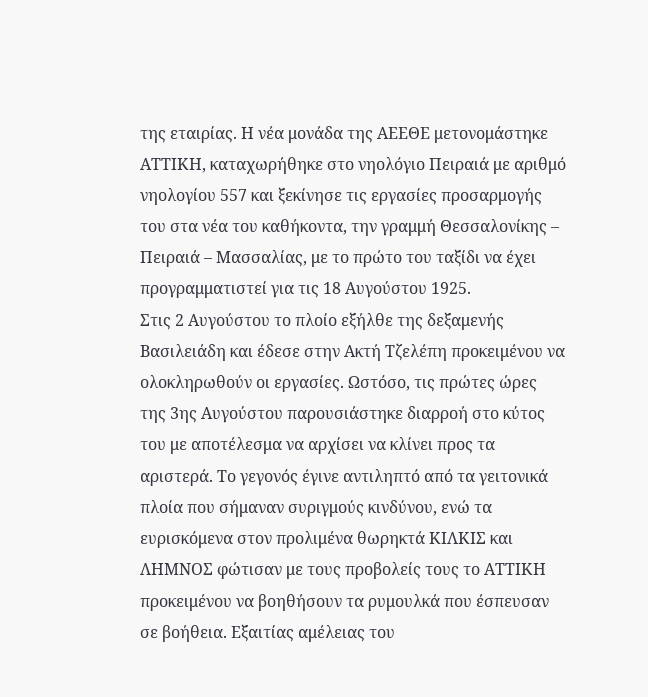της εταιρίας. Η νέα μονάδα της ΑΕΕΘΕ μετονομάστηκε ΑΤΤΙΚΗ, καταχωρήθηκε στο νηολόγιο Πειραιά με αριθμό νηολογίου 557 και ξεκίνησε τις εργασίες προσαρμογής του στα νέα του καθήκοντα, την γραμμή Θεσσαλονίκης – Πειραιά – Μασσαλίας, με το πρώτο του ταξίδι να έχει προγραμματιστεί για τις 18 Αυγούστου 1925.
Στις 2 Αυγούστου το πλοίο εξήλθε της δεξαμενής Βασιλειάδη και έδεσε στην Ακτή Τζελέπη προκειμένου να ολοκληρωθούν οι εργασίες. Ωστόσο, τις πρώτες ώρες της 3ης Αυγούστου παρουσιάστηκε διαρροή στο κύτος του με αποτέλεσμα να αρχίσει να κλίνει προς τα αριστερά. Το γεγονός έγινε αντιληπτό από τα γειτονικά πλοία που σήμαναν συριγμούς κινδύνου, ενώ τα ευρισκόμενα στον προλιμένα θωρηκτά ΚΙΛΚΙΣ και ΛΗΜΝΟΣ φώτισαν με τους προβολείς τους το ΑΤΤΙΚΗ προκειμένου να βοηθήσουν τα ρυμουλκά που έσπευσαν σε βοήθεια. Εξαιτίας αμέλειας του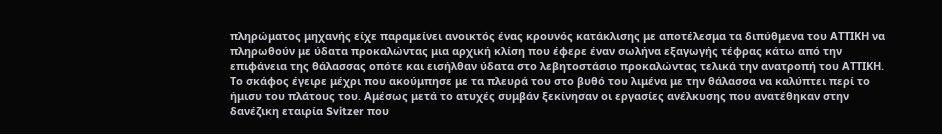πληρώματος μηχανής είχε παραμείνει ανοικτός ένας κρουνός κατάκλισης με αποτέλεσμα τα διπύθμενα του ΑΤΤΙΚΗ να πληρωθούν με ύδατα προκαλώντας μια αρχική κλίση που έφερε έναν σωλήνα εξαγωγής τέφρας κάτω από την επιφάνεια της θάλασσας οπότε και εισήλθαν ύδατα στο λεβητοστάσιο προκαλώντας τελικά την ανατροπή του ΑΤΤΙΚΗ. Το σκάφος έγειρε μέχρι που ακούμπησε με τα πλευρά του στο βυθό του λιμένα με την θάλασσα να καλύπτει περί το ήμισυ του πλάτους του. Αμέσως μετά το ατυχές συμβάν ξεκίνησαν οι εργασίες ανέλκυσης που ανατέθηκαν στην δανέζικη εταιρία Svitzer που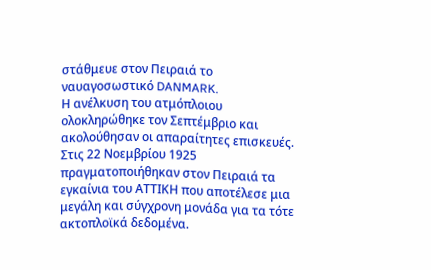στάθμευε στον Πειραιά το ναυαγοσωστικό DANMARK.
Η ανέλκυση του ατμόπλοιου ολοκληρώθηκε τον Σεπτέμβριο και ακολούθησαν οι απαραίτητες επισκευές. Στις 22 Νοεμβρίου 1925 πραγματοποιήθηκαν στον Πειραιά τα εγκαίνια του ΑΤΤΙΚΗ που αποτέλεσε μια μεγάλη και σύγχρονη μονάδα για τα τότε ακτοπλοϊκά δεδομένα.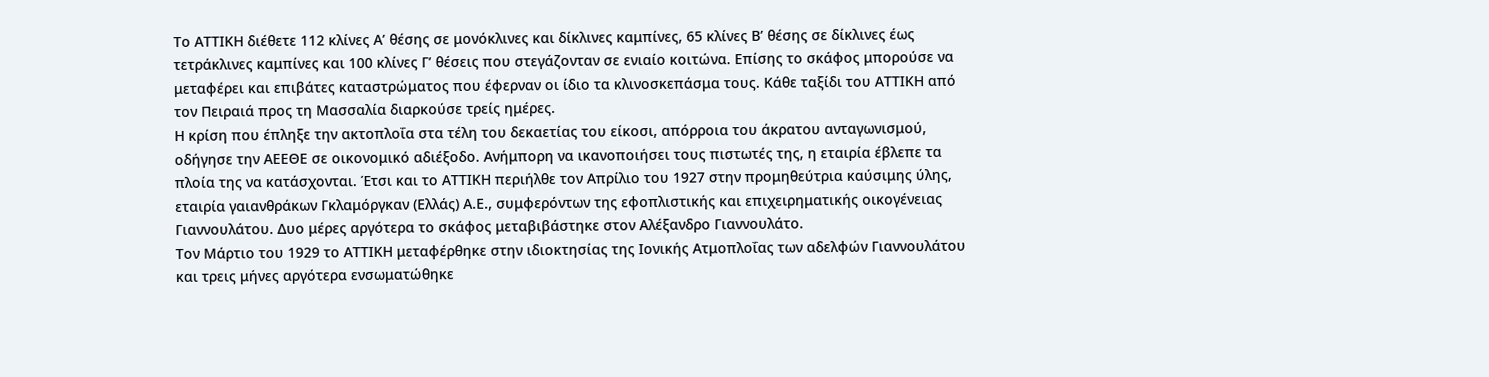Το ΑΤΤΙΚΗ διέθετε 112 κλίνες Α’ θέσης σε μονόκλινες και δίκλινες καμπίνες, 65 κλίνες Β’ θέσης σε δίκλινες έως τετράκλινες καμπίνες και 100 κλίνες Γ’ θέσεις που στεγάζονταν σε ενιαίο κοιτώνα. Επίσης το σκάφος μπορούσε να μεταφέρει και επιβάτες καταστρώματος που έφερναν οι ίδιο τα κλινοσκεπάσμα τους. Κάθε ταξίδι του ΑΤΤΙΚΗ από τον Πειραιά προς τη Μασσαλία διαρκούσε τρείς ημέρες.
Η κρίση που έπληξε την ακτοπλοΐα στα τέλη του δεκαετίας του είκοσι, απόρροια του άκρατου ανταγωνισμού, οδήγησε την ΑΕΕΘΕ σε οικονομικό αδιέξοδο. Ανήμπορη να ικανοποιήσει τους πιστωτές της, η εταιρία έβλεπε τα πλοία της να κατάσχονται. Έτσι και το ΑΤΤΙΚΗ περιήλθε τον Απρίλιο του 1927 στην προμηθεύτρια καύσιμης ύλης, εταιρία γαιανθράκων Γκλαμόργκαν (Ελλάς) Α.Ε., συμφερόντων της εφοπλιστικής και επιχειρηματικής οικογένειας Γιαννουλάτου. Δυο μέρες αργότερα το σκάφος μεταβιβάστηκε στον Αλέξανδρο Γιαννουλάτο.
Τον Μάρτιο του 1929 το ΑΤΤΙΚΗ μεταφέρθηκε στην ιδιοκτησίας της Ιονικής Ατμοπλοΐας των αδελφών Γιαννουλάτου και τρεις μήνες αργότερα ενσωματώθηκε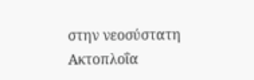στην νεοσύστατη Ακτοπλοΐα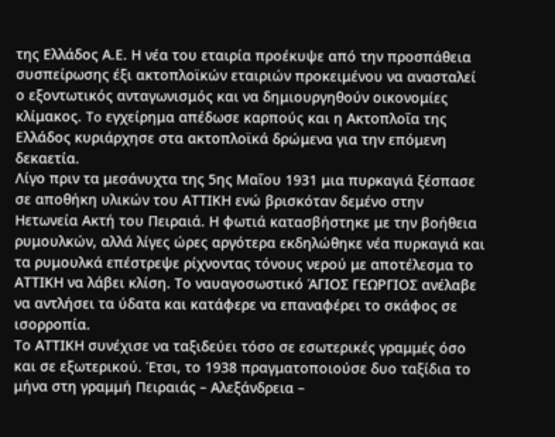της Ελλάδος Α.Ε. Η νέα του εταιρία προέκυψε από την προσπάθεια συσπείρωσης έξι ακτοπλοϊκών εταιριών προκειμένου να ανασταλεί ο εξοντωτικός ανταγωνισμός και να δημιουργηθούν οικονομίες κλίμακος. To εγχείρημα απέδωσε καρπούς και η Ακτοπλοΐα της Ελλάδος κυριάρχησε στα ακτοπλοϊκά δρώμενα για την επόμενη δεκαετία.
Λίγο πριν τα μεσάνυχτα της 5ης Μαΐου 1931 μια πυρκαγιά ξέσπασε σε αποθήκη υλικών του ΑΤΤΙΚΗ ενώ βρισκόταν δεμένο στην Ηετωνεία Ακτή του Πειραιά. Η φωτιά κατασβήστηκε με την βοήθεια ρυμουλκών, αλλά λίγες ώρες αργότερα εκδηλώθηκε νέα πυρκαγιά και τα ρυμουλκά επέστρεψε ρίχνοντας τόνους νερού με αποτέλεσμα το ΑΤΤΙΚΗ να λάβει κλίση. Το ναυαγοσωστικό ΆΓΙΟΣ ΓΕΩΡΓΙΟΣ ανέλαβε να αντλήσει τα ύδατα και κατάφερε να επαναφέρει το σκάφος σε ισορροπία.
Το ΑΤΤΙΚΗ συνέχισε να ταξιδεύει τόσο σε εσωτερικές γραμμές όσο και σε εξωτερικού. Έτσι, το 1938 πραγματοποιούσε δυο ταξίδια το μήνα στη γραμμή Πειραιάς – Αλεξάνδρεια –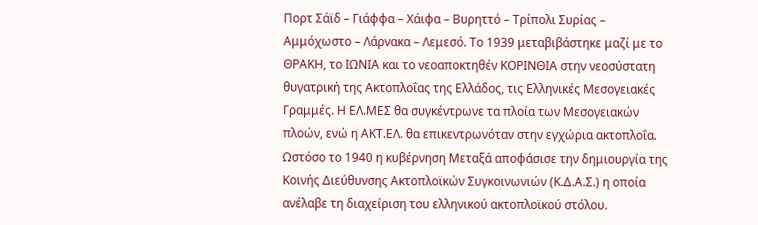Πορτ Σάϊδ – Γιάφφα – Χάιφα – Βυρηττό – Τρίπολι Συρίας – Αμμόχωστο – Λάρνακα – Λεμεσό. Το 1939 μεταβιβάστηκε μαζί με το ΘΡΑΚΗ, το ΙΩΝΙΑ και το νεοαποκτηθέν ΚΟΡΙΝΘΙΑ στην νεοσύστατη θυγατρική της Ακτοπλοΐας της Ελλάδος, τις Ελληνικές Μεσογειακές Γραμμές. Η ΕΛ.ΜΕΣ θα συγκέντρωνε τα πλοία των Μεσογειακών πλοών, ενώ η ΑΚΤ.ΕΛ. θα επικεντρωνόταν στην εγχώρια ακτοπλοΐα. Ωστόσο το 1940 η κυβέρνηση Μεταξά αποφάσισε την δημιουργία της Κοινής Διεύθυνσης Ακτοπλοϊκών Συγκοινωνιών (Κ.Δ.Α.Σ.) η οποία ανέλαβε τη διαχείριση του ελληνικού ακτοπλοϊκού στόλου.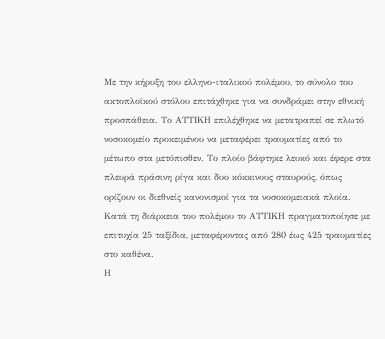Με την κήρυξη του ελληνο-ιταλικού πολέμου, το σύνολο του ακτοπλοϊκού στόλου επιτάχθηκε για να συνδράμει στην εθνική προσπάθεια. Το ΑΤΤΙΚΗ επιλέχθηκε να μετατραπεί σε πλωτό νοσοκομείο προκειμένου να μεταφέρει τραυματίες από το μέτωπο στα μετόπισθεν. Το πλοίο βάφτηκε λευκό και έφερε στα πλευρά πράσινη ρίγα και δυο κόκκινους σταυρούς, όπως ορίζουν οι διεθνείς κανονισμοί για τα νοσοκομειακά πλοία. Κατά τη διάρκεια του πολέμου το ΑΤΤΙΚΗ πραγματοποίησε με επιτυχία 25 ταξίδια, μεταφέροντας από 280 έως 425 τραυματίες στο καθένα.
Η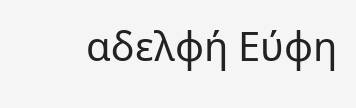αδελφή Εύφη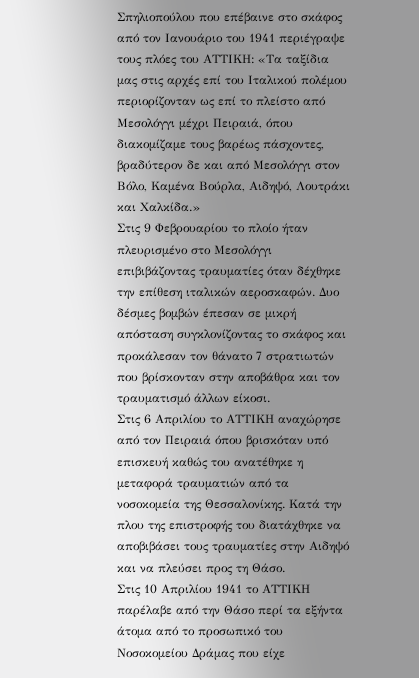Σπηλιοπούλου που επέβαινε στο σκάφος από τον Ιανουάριο του 1941 περιέγραψε τους πλόες του ΑΤΤΙΚΗ: «Τα ταξίδια μας στις αρχές επί του Ιταλικού πολέμου περιορίζονταν ως επί το πλείστο από Μεσολόγγι μέχρι Πειραιά, όπου διακομίζαμε τους βαρέως πάσχοντες, βραδύτερον δε και από Μεσολόγγι στον Βόλο, Καμένα Βούρλα, Αιδηψό, Λουτράκι και Χαλκίδα.»
Στις 9 Φεβρουαρίου το πλοίο ήταν πλευρισμένο στο Μεσολόγγι επιβιβάζοντας τραυματίες όταν δέχθηκε την επίθεση ιταλικών αεροσκαφών. Δυο δέσμες βομβών έπεσαν σε μικρή απόσταση συγκλονίζοντας το σκάφος και προκάλεσαν τον θάνατο 7 στρατιωτών που βρίσκονταν στην αποβάθρα και τον τραυματισμό άλλων είκοσι.
Στις 6 Απριλίου το ΑΤΤΙΚΗ αναχώρησε από τον Πειραιά όπου βρισκόταν υπό επισκευή καθώς του ανατέθηκε η μεταφορά τραυματιών από τα νοσοκομεία της Θεσσαλονίκης. Κατά την πλου της επιστροφής του διατάχθηκε να αποβιβάσει τους τραυματίες στην Αιδηψό και να πλεύσει προς τη Θάσο.
Στις 10 Απριλίου 1941 το ΑΤΤΙΚΗ παρέλαβε από την Θάσο περί τα εξήντα άτομα από το προσωπικό του Νοσοκομείου Δράμας που είχε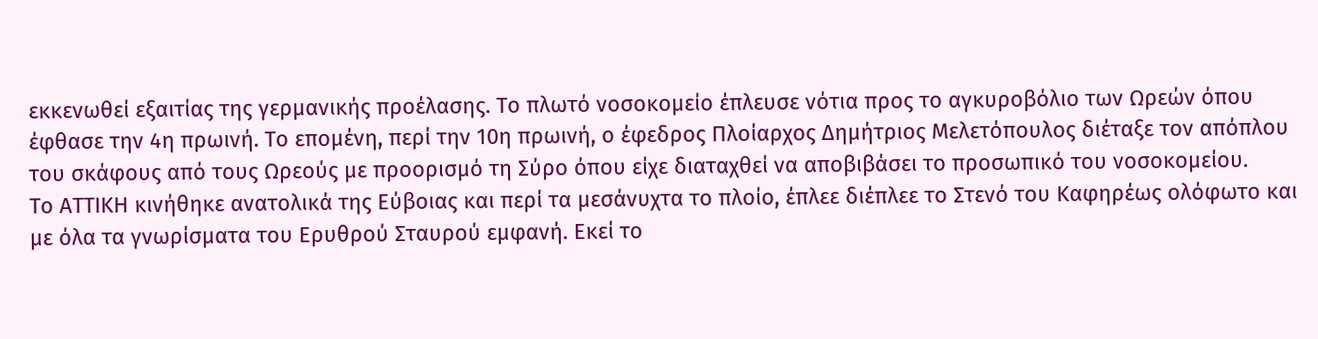εκκενωθεί εξαιτίας της γερμανικής προέλασης. Το πλωτό νοσοκομείο έπλευσε νότια προς το αγκυροβόλιο των Ωρεών όπου έφθασε την 4η πρωινή. Το επομένη, περί την 10η πρωινή, ο έφεδρος Πλοίαρχος Δημήτριος Μελετόπουλος διέταξε τον απόπλου του σκάφους από τους Ωρεούς με προορισμό τη Σύρο όπου είχε διαταχθεί να αποβιβάσει το προσωπικό του νοσοκομείου.
Το ΑΤΤΙΚΗ κινήθηκε ανατολικά της Εύβοιας και περί τα μεσάνυχτα το πλοίο, έπλεε διέπλεε το Στενό του Καφηρέως ολόφωτο και με όλα τα γνωρίσματα του Ερυθρού Σταυρού εμφανή. Εκεί το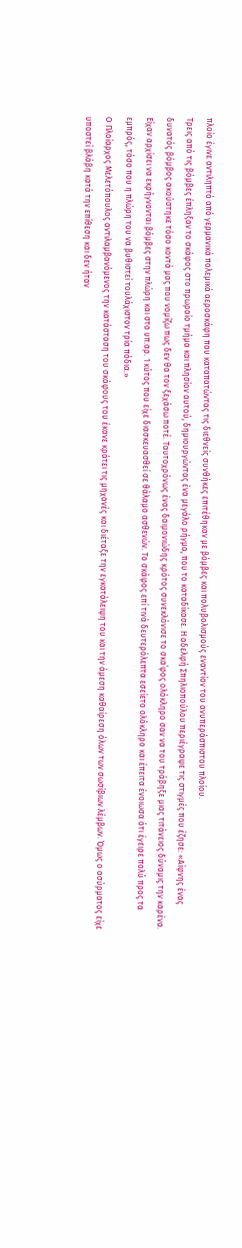πλοίο έγινε αντιληπτό από γερμανικά πολεμικά αεροσκάφη που καταπατώντας τις διεθνείς συνθήκες επιτέθηκαν με βόμβες και πολυβολισμούς εναντίον του ανυπεράσπιστου πλοίου.
Τρεις από τις βόμβες έπληξαν το σκάφος στο πρωραίο τμήμα και πλησίον αυτού, δημιουργώντας ένα μεγάλο ρήγμα, που το καταδίκασε. Η αδελφή Σπηλιοπούλου περιέγραψε τις στιγμές που έζησε: «Αίφνης ένας δυνατός βόμβος ακούστηκε τόσο κοντά μας που νομίζω πως δεν θα τον ξεχάσω ποτέ. Ταυτοχρόνως ένας δαιμονιώδης κρότος συνεκλόνισε το σκα΄φος ολόκληρο σαν να του τράβηξε μιας τιτάνειος δύναμις την καρένα. Είχαν αρχίσει να εκρήγνονται βόμβες στην πλώρη και στο υπ.αρ. 1 κύτος που είχε διασκευασθεί σε θάλαμο ασθενών. Το σκάφος επί τινά δευτερόλεπτα εσείετο ολόκληρο και έπειτα ένοιωσα ότι έγειρε πολύ προς τα εμπρός, τόσο που η πλώρη του να βυθιστεί τουλάχιστον τρία πόδια.»
Ο Πλοίαρχος Μελετόπουλος αντιλαμβανόμενος την κατάσταση του σκάφους του έκανε κράτει τις μηχανές και διέταξε την εγκατάλειψη του και την άμεση καθαίρεση όλων των σωσίβιων λέμβων. Όμως ο ασύρματος είχε υποστεί βλάβη κατά την επίθεση και δεν ήταν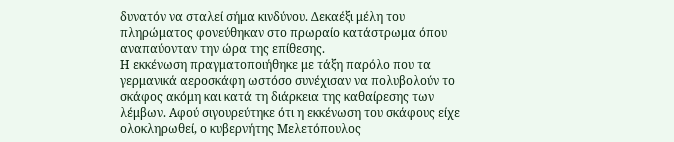δυνατόν να σταλεί σήμα κινδύνου. Δεκαέξι μέλη του πληρώματος φονεύθηκαν στο πρωραίο κατάστρωμα όπου αναπαύονταν την ώρα της επίθεσης.
Η εκκένωση πραγματοποιήθηκε με τάξη παρόλο που τα γερμανικά αεροσκάφη ωστόσο συνέχισαν να πολυβολούν το σκάφος ακόμη και κατά τη διάρκεια της καθαίρεσης των λέμβων. Αφού σιγουρεύτηκε ότι η εκκένωση του σκάφους είχε ολοκληρωθεί, ο κυβερνήτης Μελετόπουλος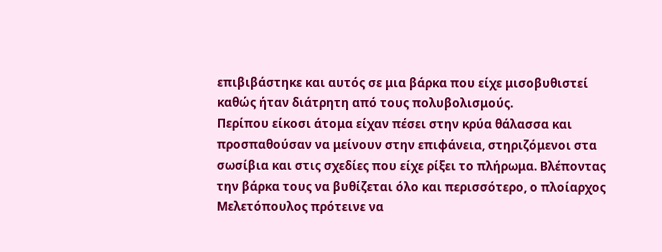επιβιβάστηκε και αυτός σε μια βάρκα που είχε μισοβυθιστεί καθώς ήταν διάτρητη από τους πολυβολισμούς.
Περίπου είκοσι άτομα είχαν πέσει στην κρύα θάλασσα και προσπαθούσαν να μείνουν στην επιφάνεια, στηριζόμενοι στα σωσίβια και στις σχεδίες που είχε ρίξει το πλήρωμα. Βλέποντας την βάρκα τους να βυθίζεται όλο και περισσότερο, ο πλοίαρχος Μελετόπουλος πρότεινε να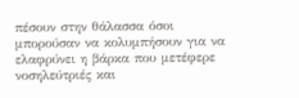πέσουν στην θάλασσα όσοι μπορούσαν να κολυμπήσουν για να ελαφρύνει η βάρκα που μετέφερε νοσηλεύτριές και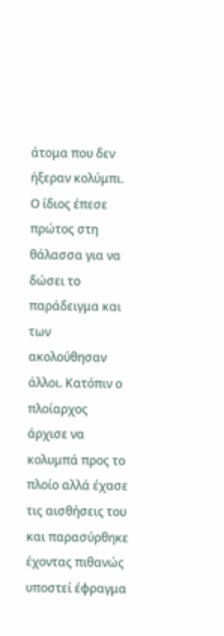άτομα που δεν ήξεραν κολύμπι. Ο ίδιος έπεσε πρώτος στη θάλασσα για να δώσει το παράδειγμα και των ακολούθησαν άλλοι. Κατόπιν ο πλοίαρχος άρχισε να κολυμπά προς το πλοίο αλλά έχασε τις αισθήσεις του και παρασύρθηκε έχοντας πιθανώς υποστεί έφραγμα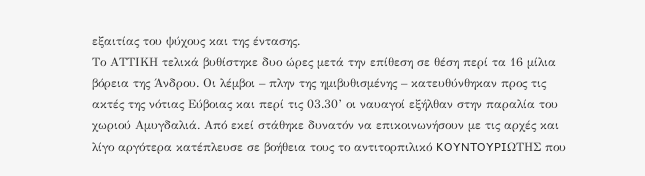εξαιτίας του ψύχους και της έντασης.
Το ΑΤΤΙΚΗ τελικά βυθίστηκε δυο ώρες μετά την επίθεση σε θέση περί τα 16 μίλια βόρεια της Άνδρου. Οι λέμβοι – πλην της ημιβυθισμένης – κατευθύνθηκαν προς τις ακτές της νότιας Εύβοιας και περί τις 03.30’ οι ναυαγοί εξήλθαν στην παραλία του χωριού Αμυγδαλιά. Από εκεί στάθηκε δυνατόν να επικοινωνήσουν με τις αρχές και λίγο αργότερα κατέπλευσε σε βοήθεια τους το αντιτορπιλικό KOYNTOYPIΩTHΣ που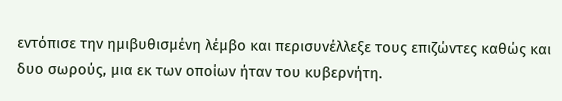εντόπισε την ημιβυθισμένη λέμβο και περισυνέλλεξε τους επιζώντες καθώς και δυο σωρούς, μια εκ των οποίων ήταν του κυβερνήτη.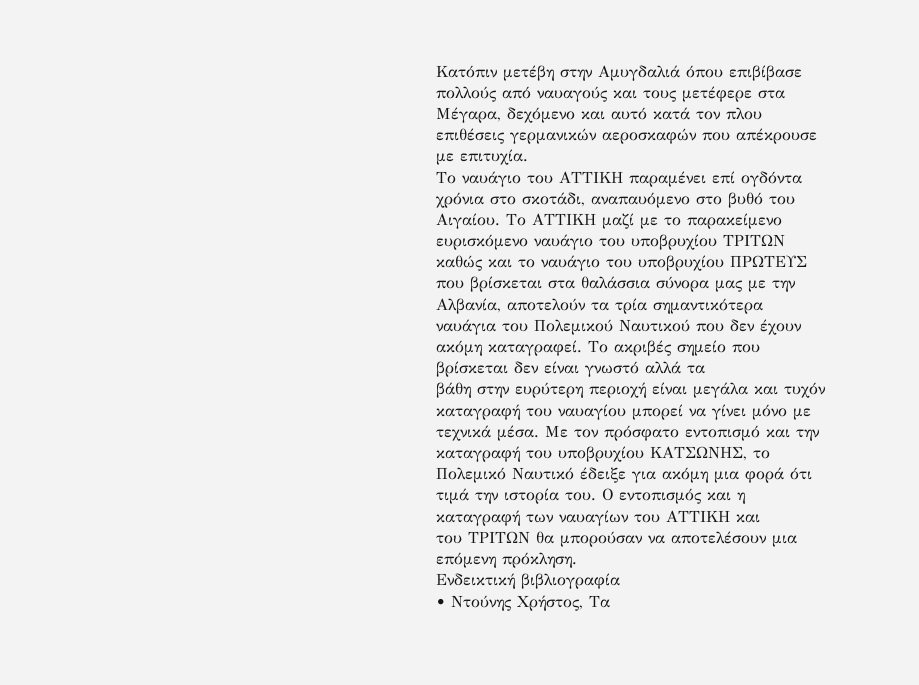Κατόπιν μετέβη στην Αμυγδαλιά όπου επιβίβασε πολλούς από ναυαγούς και τους μετέφερε στα Μέγαρα, δεχόμενο και αυτό κατά τον πλου επιθέσεις γερμανικών αεροσκαφών που απέκρουσε με επιτυχία.
Το ναυάγιο του ΑΤΤΙΚΗ παραμένει επί ογδόντα χρόνια στο σκοτάδι, αναπαυόμενο στο βυθό του Αιγαίου. Το ΑΤΤΙΚΗ μαζί με το παρακείμενο ευρισκόμενο ναυάγιο του υποβρυχίου ΤΡΙΤΩΝ καθώς και το ναυάγιο του υποβρυχίου ΠΡΩΤΕΥΣ που βρίσκεται στα θαλάσσια σύνορα μας με την Αλβανία, αποτελούν τα τρία σημαντικότερα ναυάγια του Πολεμικού Ναυτικού που δεν έχουν ακόμη καταγραφεί. Το ακριβές σημείο που βρίσκεται δεν είναι γνωστό αλλά τα
βάθη στην ευρύτερη περιοχή είναι μεγάλα και τυχόν καταγραφή του ναυαγίου μπορεί να γίνει μόνο με τεχνικά μέσα. Με τον πρόσφατο εντοπισμό και την καταγραφή του υποβρυχίου ΚΑΤΣΩΝΗΣ, το Πολεμικό Ναυτικό έδειξε για ακόμη μια φορά ότι τιμά την ιστορία του. Ο εντοπισμός και η καταγραφή των ναυαγίων του ΑΤΤΙΚΗ και
του ΤΡΙΤΩΝ θα μπορούσαν να αποτελέσουν μια επόμενη πρόκληση.
Ενδεικτική βιβλιογραφία
• Ντούνης Χρήστος, Τα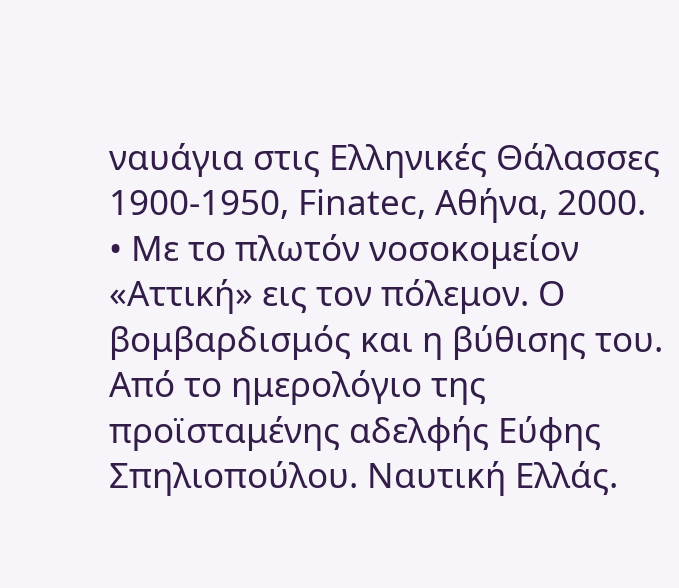ναυάγια στις Ελληνικές Θάλασσες 1900-1950, Finatec, Αθήνα, 2000.
• Με το πλωτόν νοσοκομείον «Αττική» εις τον πόλεμον. Ο βομβαρδισμός και η βύθισης του. Από το ημερολόγιο της προϊσταμένης αδελφής Εύφης Σπηλιοπούλου. Ναυτική Ελλάς.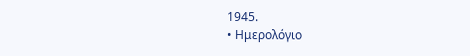1945.
• Ημερολόγιο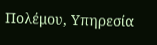Πολέμου, Υπηρεσία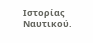Ιστορίας Ναυτικού.